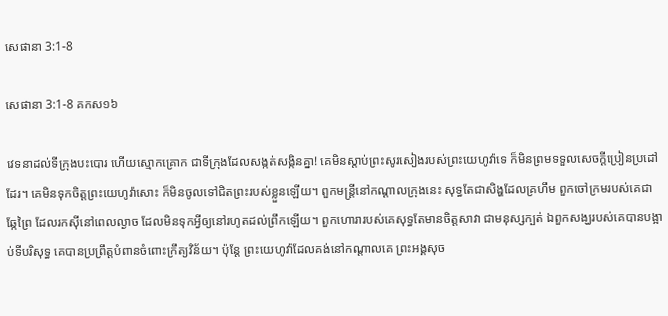សេផានា 3:1-8

សេផានា 3:1-8 គកស១៦

វេទនាដល់ទីក្រុងបះបោរ ហើយស្មោក‌គ្រោក ជាទីក្រុងដែលសង្កត់‌សង្កិនគ្នា! គេមិនស្តាប់ព្រះ‌សូរសៀងរបស់ព្រះ‌យេហូវ៉ាទេ ក៏មិនព្រមទទួលសេចក្ដីប្រៀន‌ប្រដៅដែរ។ គេមិនទុកចិត្តព្រះ‌យេហូវ៉ាសោះ ក៏មិនចូលទៅជិតព្រះរបស់ខ្លួនឡើយ។ ពួកមន្ត្រីនៅកណ្ដាលក្រុងនេះ សុទ្ធតែជាសិង្ហដែលគ្រហឹម ពួកចៅ‌ក្រមរបស់គេជាឆ្កែព្រៃ ដែលរកស៊ីនៅពេលល្ងាច ដែលមិនទុកអ្វីឲ្យនៅរហូតដល់ព្រឹកឡើយ។ ពួកហោរារបស់គេសុទ្ធតែមានចិត្តសាវា ជាមនុស្សក្បត់ ឯពួកសង្ឃរបស់គេបានបង្អាប់ទីបរិសុទ្ធ គេបានប្រព្រឹត្តបំពានចំពោះក្រឹត្យ‌វិន័យ។ ប៉ុន្ដែ ព្រះ‌យេហូវ៉ាដែលគង់នៅកណ្ដាលគេ ព្រះ‌អង្គសុច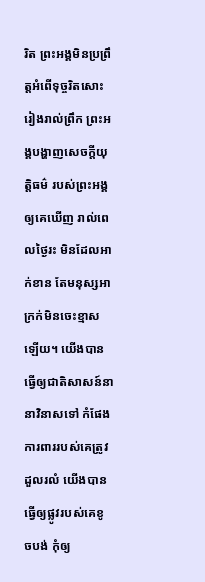រិត ព្រះ‌អង្គមិនប្រព្រឹត្តអំពើទុច្ចរិតសោះ រៀងរាល់ព្រឹក ព្រះ‌អង្គបង្ហាញសេចក្ដីយុត្តិ‌ធម៌ របស់ព្រះ‌អង្គឲ្យគេឃើញ រាល់ពេលថ្ងៃរះ មិនដែលអាក់ខាន តែមនុស្សអាក្រក់មិនចេះខ្មាសឡើយ។ យើងបានធ្វើឲ្យជាតិសាសន៍នានាវិនាសទៅ កំផែងការពាររបស់គេត្រូវដួលរលំ យើងបានធ្វើឲ្យផ្លូវរបស់គេខូច‌បង់ កុំឲ្យ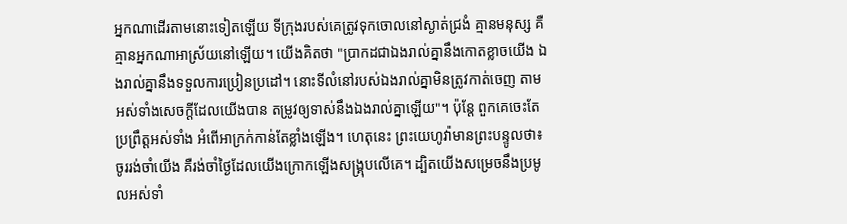អ្នកណាដើរតាមនោះទៀតឡើយ ទីក្រុងរបស់គេត្រូវទុកចោលនៅស្ងាត់ជ្រងំ គ្មានមនុស្ស គឺគ្មានអ្នកណាអាស្រ័យនៅឡើយ។ យើងគិតថា "ប្រាកដជាឯងរាល់គ្នានឹងកោតខ្លាចយើង ឯងរាល់គ្នានឹងទទួលការប្រៀន‌ប្រដៅ។ នោះទីលំនៅរបស់ឯងរាល់គ្នាមិនត្រូវកាត់ចេញ តាមអស់ទាំងសេចក្ដីដែលយើងបាន តម្រូវឲ្យទាស់នឹងឯងរាល់គ្នាឡើយ"។ ប៉ុន្តែ ពួកគេចេះតែប្រព្រឹត្តអស់ទាំង អំពើអាក្រក់កាន់តែខ្លាំងឡើង។ ហេតុនេះ ព្រះ‌យេហូវ៉ាមានព្រះ‌បន្ទូលថា៖ ចូររង់‌ចាំយើង គឺរង់ចាំថ្ងៃដែលយើងក្រោកឡើងសង្គ្រុបលើគេ។ ដ្បិតយើងសម្រេចនឹងប្រមូលអស់ទាំ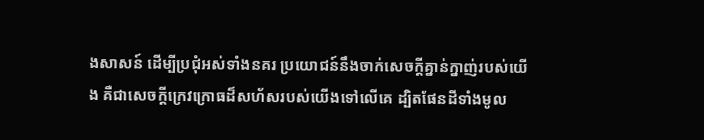ងសាសន៍ ដើម្បីប្រជុំអស់ទាំងនគរ ប្រយោជន៍នឹងចាក់សេចក្ដីគ្នាន់‌ក្នាញ់របស់យើង គឺជាសេចក្ដីក្រេវ‌ក្រោធដ៏សហ័សរបស់យើងទៅលើគេ ដ្បិតផែន‌ដីទាំងមូល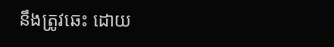នឹងត្រូវឆេះ ដោយ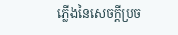ភ្លើងនៃសេចក្ដីប្រច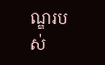ណ្ឌរបស់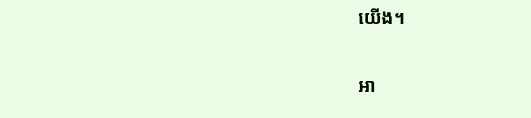យើង។

អា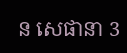ន សេផានា 3